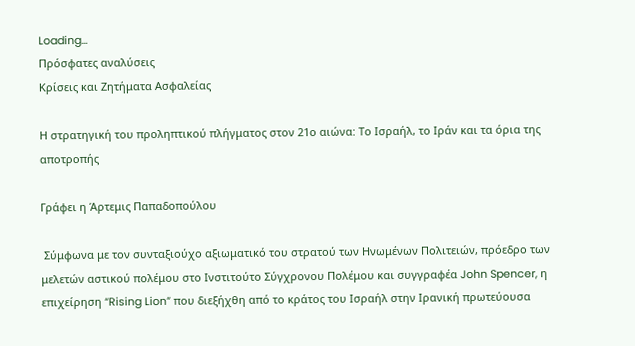Loading...
Πρόσφατες αναλύσεις
Κρίσεις και Ζητήματα Ασφαλείας

Η στρατηγική του προληπτικού πλήγματος στον 21ο αιώνα: Το Ισραήλ, το Ιράν και τα όρια της αποτροπής

Γράφει η Άρτεμις Παπαδοπούλου

 Σύμφωνα με τον συνταξιούχο αξιωματικό του στρατού των Ηνωμένων Πολιτειών, πρόεδρο των μελετών αστικού πολέμου στο Ινστιτούτο Σύγχρονου Πολέμου και συγγραφέα John Spencer, η επιχείρηση “Rising Lion” που διεξήχθη από το κράτος του Ισραήλ στην Ιρανική πρωτεύουσα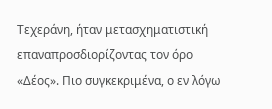Τεχεράνη, ήταν μετασχηματιστική επαναπροσδιορίζοντας τον όρο «Δέος». Πιο συγκεκριμένα, ο εν λόγω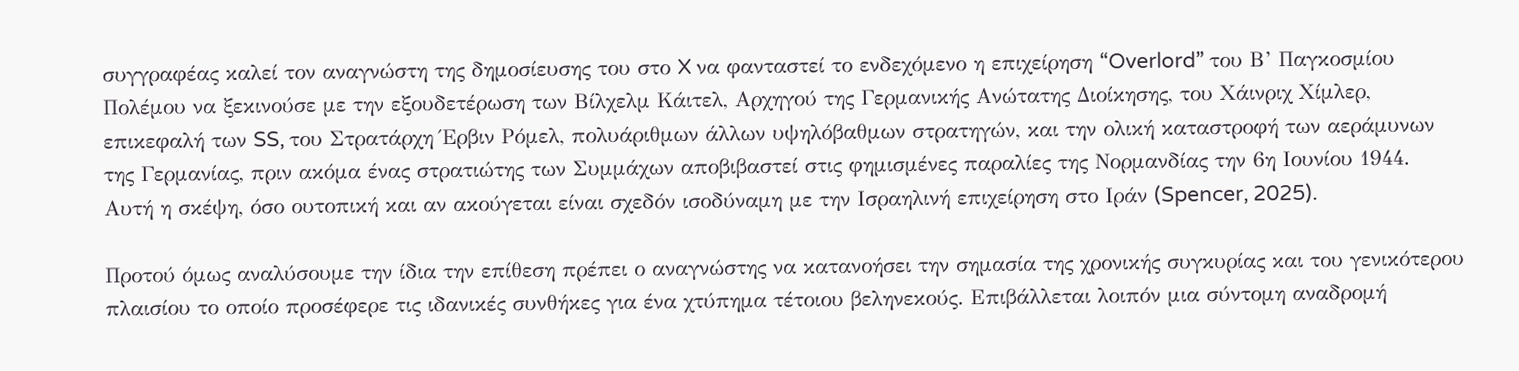συγγραφέας καλεί τον αναγνώστη της δημοσίευσης του στο X να φανταστεί το ενδεχόμενο η επιχείρηση “Overlord” του Β’ Παγκοσμίου Πολέμου να ξεκινούσε με την εξουδετέρωση των Βίλχελμ Κάιτελ, Αρχηγού της Γερμανικής Ανώτατης Διοίκησης, του Χάινριχ Χίμλερ, επικεφαλή των SS, του Στρατάρχη Έρβιν Ρόμελ, πολυάριθμων άλλων υψηλόβαθμων στρατηγών, και την ολική καταστροφή των αεράμυνων της Γερμανίας, πριν ακόμα ένας στρατιώτης των Συμμάχων αποβιβαστεί στις φημισμένες παραλίες της Νορμανδίας την 6η Ιουνίου 1944. Αυτή η σκέψη, όσο ουτοπική και αν ακούγεται είναι σχεδόν ισοδύναμη με την Ισραηλινή επιχείρηση στο Ιράν (Spencer, 2025).

Προτού όμως αναλύσουμε την ίδια την επίθεση πρέπει ο αναγνώστης να κατανοήσει την σημασία της χρονικής συγκυρίας και του γενικότερου πλαισίου το οποίο προσέφερε τις ιδανικές συνθήκες για ένα χτύπημα τέτοιου βεληνεκούς. Επιβάλλεται λοιπόν μια σύντομη αναδρομή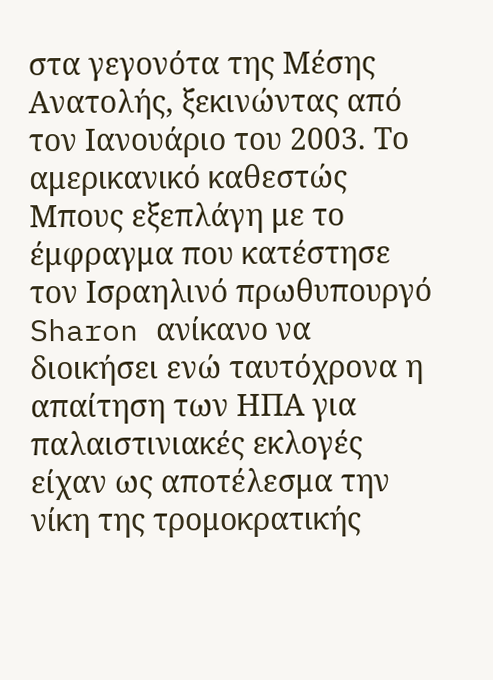στα γεγονότα της Μέσης Ανατολής, ξεκινώντας από τον Ιανουάριο του 2003. Το αμερικανικό καθεστώς Μπους εξεπλάγη με το έμφραγμα που κατέστησε τον Ισραηλινό πρωθυπουργό Sharon ανίκανο να διοικήσει ενώ ταυτόχρονα η απαίτηση των ΗΠΑ για παλαιστινιακές εκλογές είχαν ως αποτέλεσμα την νίκη της τρομοκρατικής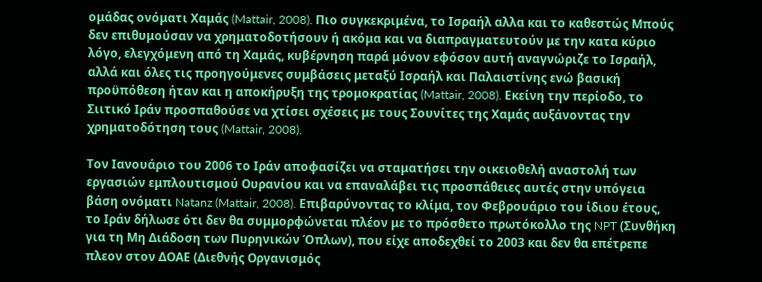ομάδας ονόματι Χαμάς (Mattair, 2008). Πιο συγκεκριμένα, το Ισραήλ αλλα και το καθεστώς Μπούς δεν επιθυμούσαν να χρηματοδοτήσουν ή ακόμα και να διαπραγματευτούν με την κατα κύριο λόγο, ελεγχόμενη από τη Χαμάς, κυβέρνηση παρά μόνον εφόσον αυτή αναγνώριζε το Ισραήλ, αλλά και όλες τις προηγούμενες συμβάσεις μεταξύ Ισραήλ και Παλαιστίνης ενώ βασική προϋπόθεση ήταν και η αποκήρυξη της τρομοκρατίας (Mattair, 2008). Εκείνη την περίοδο, το Σιιτικό Ιράν προσπαθούσε να χτίσει σχέσεις με τους Σουνίτες της Χαμάς αυξάνοντας την χρηματοδότηση τους (Mattair, 2008).

Τον Ιανουάριο του 2006 το Ιράν αποφασίζει να σταματήσει την οικειοθελή αναστολή των εργασιών εμπλουτισμού Ουρανίου και να επαναλάβει τις προσπάθειες αυτές στην υπόγεια βάση ονόματι Natanz (Mattair, 2008). Επιβαρύνοντας το κλίμα, τον Φεβρουάριο του ίδιου έτους, το Ιράν δήλωσε ότι δεν θα συμμορφώνεται πλέον με το πρόσθετο πρωτόκολλο της NPT (Συνθήκη για τη Μη Διάδοση των Πυρηνικών Όπλων), που είχε αποδεχθεί το 2003 και δεν θα επέτρεπε πλεον στον ΔΟΑΕ (Διεθνής Οργανισμός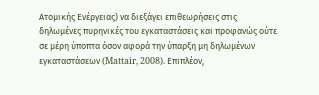Ατομικής Ενέργειας) να διεξάγει επιθεωρήσεις στις δηλωμένες πυρηνικές του εγκαταστάσεις και προφανώς ούτε σε μέρη ύποπτα όσον αφορά την ύπαρξη μη δηλωμένων εγκαταστάσεων (Mattair, 2008). Επιπλέον,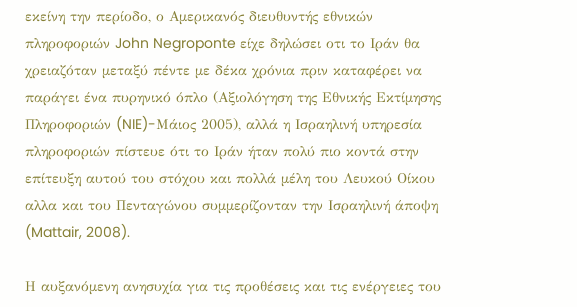εκείνη την περίοδο, ο Αμερικανός διευθυντής εθνικών πληροφοριών John Negroponte είχε δηλώσει οτι το Ιράν θα χρειαζόταν μεταξύ πέντε με δέκα χρόνια πριν καταφέρει να παράγει ένα πυρηνικό όπλο (Αξιολόγηση της Εθνικής Εκτίμησης Πληροφοριών (NIE)-Μάιος 2005), αλλά η Ισραηλινή υπηρεσία πληροφοριών πίστευε ότι το Ιράν ήταν πολύ πιο κοντά στην επίτευξη αυτού του στόχου και πολλά μέλη του Λευκού Οίκου αλλα και του Πενταγώνου συμμερίζονταν την Ισραηλινή άποψη (Mattair, 2008).

Η αυξανόμενη ανησυχία για τις προθέσεις και τις ενέργειες του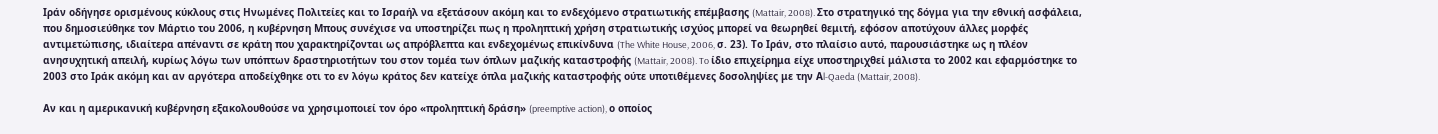Ιράν οδήγησε ορισμένους κύκλους στις Ηνωμένες Πολιτείες και το Ισραήλ να εξετάσουν ακόμη και το ενδεχόμενο στρατιωτικής επέμβασης (Mattair, 2008). Στο στρατηγικό της δόγμα για την εθνική ασφάλεια, που δημοσιεύθηκε τον Μάρτιο του 2006, η κυβέρνηση Μπους συνέχισε να υποστηρίζει πως η προληπτική χρήση στρατιωτικής ισχύος μπορεί να θεωρηθεί θεμιτή, εφόσον αποτύχουν άλλες μορφές αντιμετώπισης, ιδιαίτερα απέναντι σε κράτη που χαρακτηρίζονται ως απρόβλεπτα και ενδεχομένως επικίνδυνα (The White House, 2006, σ. 23). Το Ιράν, στο πλαίσιο αυτό, παρουσιάστηκε ως η πλέον ανησυχητική απειλή, κυρίως λόγω των υπόπτων δραστηριοτήτων του στον τομέα των όπλων μαζικής καταστροφής (Mattair, 2008). To ίδιο επιχείρημα είχε υποστηριχθεί μάλιστα το 2002 και εφαρμόστηκε το 2003 στο Ιράκ ακόμη και αν αργότερα αποδείχθηκε οτι το εν λόγω κράτος δεν κατείχε όπλα μαζικής καταστροφής ούτε υποτιθέμενες δοσοληψίες με την Αl-Qaeda (Mattair, 2008).

Αν και η αμερικανική κυβέρνηση εξακολουθούσε να χρησιμοποιεί τον όρο «προληπτική δράση» (preemptive action), ο οποίος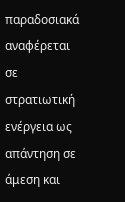παραδοσιακά αναφέρεται σε στρατιωτική ενέργεια ως απάντηση σε άμεση και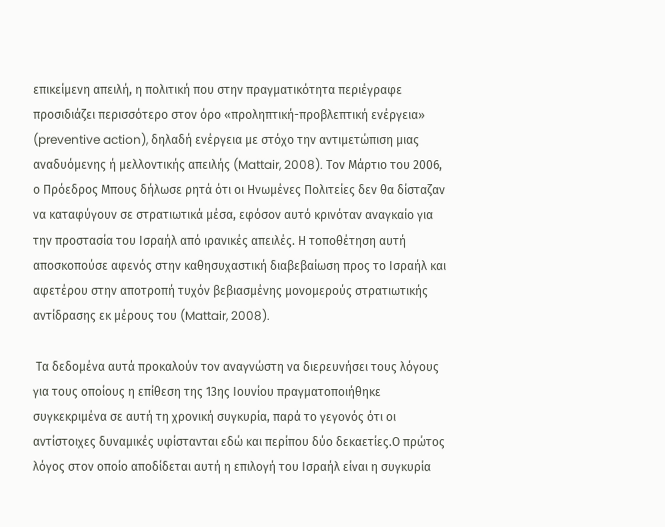επικείμενη απειλή, η πολιτική που στην πραγματικότητα περιέγραφε προσιδιάζει περισσότερο στον όρο «προληπτική-προβλεπτική ενέργεια» (preventive action), δηλαδή ενέργεια με στόχο την αντιμετώπιση μιας αναδυόμενης ή μελλοντικής απειλής (Mattair, 2008). Τον Μάρτιο του 2006, ο Πρόεδρος Μπους δήλωσε ρητά ότι οι Ηνωμένες Πολιτείες δεν θα δίσταζαν να καταφύγουν σε στρατιωτικά μέσα, εφόσον αυτό κρινόταν αναγκαίο για την προστασία του Ισραήλ από ιρανικές απειλές. Η τοποθέτηση αυτή αποσκοπούσε αφενός στην καθησυχαστική διαβεβαίωση προς το Ισραήλ και αφετέρου στην αποτροπή τυχόν βεβιασμένης μονομερούς στρατιωτικής αντίδρασης εκ μέρους του (Mattair, 2008).

 Τα δεδομένα αυτά προκαλούν τον αναγνώστη να διερευνήσει τους λόγους για τους οποίους η επίθεση της 13ης Ιουνίου πραγματοποιήθηκε συγκεκριμένα σε αυτή τη χρονική συγκυρία, παρά το γεγονός ότι οι αντίστοιχες δυναμικές υφίστανται εδώ και περίπου δύο δεκαετίες.Ο πρώτος λόγος στον οποίο αποδίδεται αυτή η επιλογή του Ισραήλ είναι η συγκυρία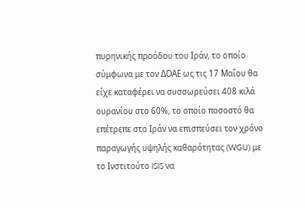πυρηνικής προόδου του Ιράν, το οποίο σύμφωνα με τον ΔΟΑΕ ως τις 17 Μαΐου θα είχε καταφέρει να συσσωρεύσει 408 κιλά ουρανίου στο 60%, το οποίο ποσοστό θα επέτρεπε στο Ιράν να επισπεύσει τον χρόνο παραγωγής υψηλής καθαρότητας (WGU) με το Ινστιτούτο ISIS να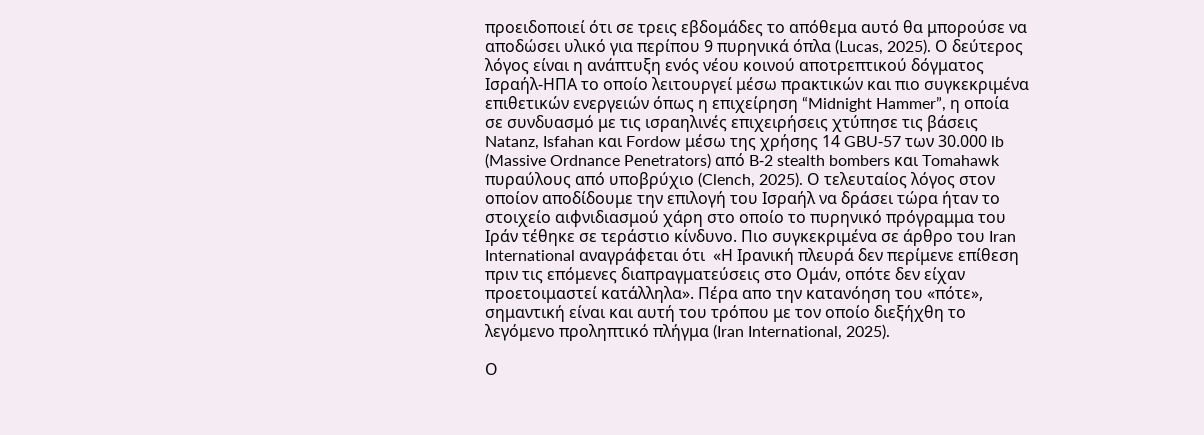προειδοποιεί ότι σε τρεις εβδομάδες το απόθεμα αυτό θα μπορούσε να αποδώσει υλικό για περίπου 9 πυρηνικά όπλα (Lucas, 2025). Ο δεύτερος λόγος είναι η ανάπτυξη ενός νέου κοινού αποτρεπτικού δόγματος Ισραήλ-ΗΠΑ το οποίο λειτουργεί μέσω πρακτικών και πιο συγκεκριμένα επιθετικών ενεργειών όπως η επιχείρηση “Midnight Hammer”, η οποία σε συνδυασμό με τις ισραηλινές επιχειρήσεις χτύπησε τις βάσεις Natanz, Isfahan και Fordow μέσω της χρήσης 14 GBU‑57 των 30.000 lb (Massive Ordnance Penetrators) από B‑2 stealth bombers και Tomahawk πυραύλους από υποβρύχιο (Clench, 2025). Ο τελευταίος λόγος στον οποίον αποδίδουμε την επιλογή του Ισραήλ να δράσει τώρα ήταν το στοιχείο αιφνιδιασμού χάρη στο οποίο το πυρηνικό πρόγραμμα του Ιράν τέθηκε σε τεράστιο κίνδυνο. Πιο συγκεκριμένα σε άρθρο του Iran International αναγράφεται ότι  «Η Ιρανική πλευρά δεν περίμενε επίθεση πριν τις επόμενες διαπραγματεύσεις στο Ομάν, οπότε δεν είχαν προετοιμαστεί κατάλληλα». Πέρα απο την κατανόηση του «πότε», σημαντική είναι και αυτή του τρόπου με τον οποίο διεξήχθη το λεγόμενο προληπτικό πλήγμα (Iran International, 2025).

Ο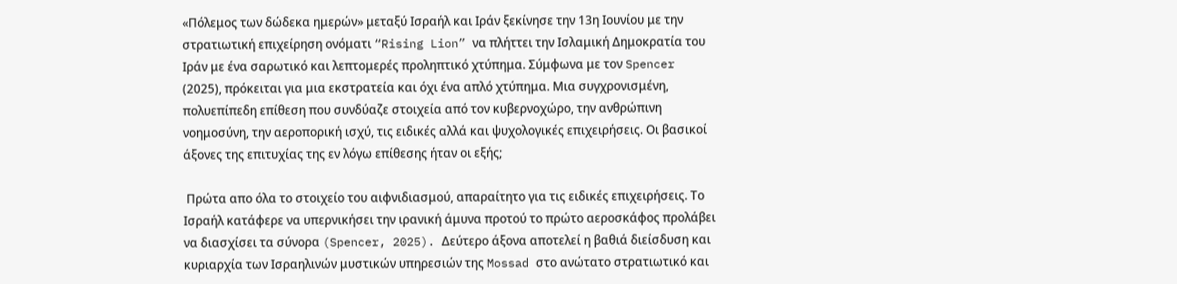«Πόλεμος των δώδεκα ημερών» μεταξύ Ισραήλ και Ιράν ξεκίνησε την 13η Ιουνίου με την στρατιωτική επιχείρηση ονόματι “Rising Lion” να πλήττει την Ισλαμική Δημοκρατία του Ιράν με ένα σαρωτικό και λεπτομερές προληπτικό χτύπημα. Σύμφωνα με τον Spencer (2025), πρόκειται για μια εκστρατεία και όχι ένα απλό χτύπημα. Μια συγχρονισμένη, πολυεπίπεδη επίθεση που συνδύαζε στοιχεία από τον κυβερνοχώρο, την ανθρώπινη νοημοσύνη, την αεροπορική ισχύ, τις ειδικές αλλά και ψυχολογικές επιχειρήσεις. Οι βασικοί άξονες της επιτυχίας της εν λόγω επίθεσης ήταν οι εξής;

 Πρώτα απο όλα το στοιχείο του αιφνιδιασμού, απαραίτητο για τις ειδικές επιχειρήσεις. Το Ισραήλ κατάφερε να υπερνικήσει την ιρανική άμυνα προτού το πρώτο αεροσκάφος προλάβει να διασχίσει τα σύνορα (Spencer, 2025). Δεύτερο άξονα αποτελεί η βαθιά διείσδυση και κυριαρχία των Ισραηλινών μυστικών υπηρεσιών της Mossad στο ανώτατο στρατιωτικό και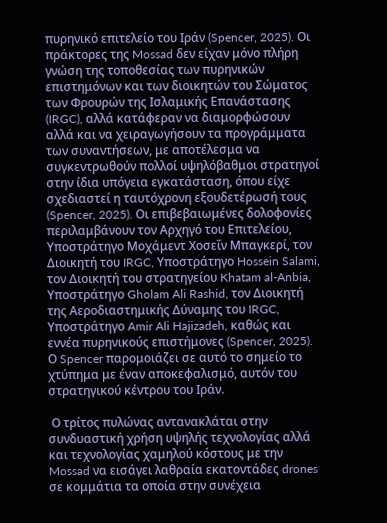πυρηνικό επιτελείο του Ιράν (Spencer, 2025). Οι πράκτορες της Mossad δεν είχαν μόνο πλήρη γνώση της τοποθεσίας των πυρηνικών επιστημόνων και των διοικητών του Σώματος των Φρουρών της Ισλαμικής Επανάστασης (IRGC), αλλά κατάφεραν να διαμορφώσουν αλλά και να χειραγωγήσουν τα προγράμματα των συναντήσεων, με αποτέλεσμα να συγκεντρωθούν πολλοί υψηλόβαθμοι στρατηγοί στην ίδια υπόγεια εγκατάσταση, όπου είχε σχεδιαστεί η ταυτόχρονη εξουδετέρωσή τους (Spencer, 2025). Οι επιβεβαιωμένες δολοφονίες περιλαμβάνουν τον Αρχηγό του Επιτελείου, Υποστράτηγο Μοχάμεντ Χοσεΐν Μπαγκερί, τον Διοικητή του IRGC, Υποστράτηγο Hossein Salami, τον Διοικητή του στρατηγείου Khatam al-Anbia, Υποστράτηγο Gholam Ali Rashid, τον Διοικητή της Αεροδιαστημικής Δύναμης του IRGC, Υποστράτηγο Amir Ali Hajizadeh, καθώς και εννέα πυρηνικούς επιστήμονες (Spencer, 2025). Ο Spencer παρομοιάζει σε αυτό το σημείο το χτύπημα με έναν αποκεφαλισμό, αυτόν του στρατηγικού κέντρου του Ιράν.

 Ο τρίτος πυλώνας αντανακλάται στην συνδυαστική χρήση υψηλής τεχνολογίας αλλά και τεχνολογίας χαμηλού κόστους με την Mossad να εισάγει λαθραία εκατοντάδες drones σε κομμάτια τα οποία στην συνέχεια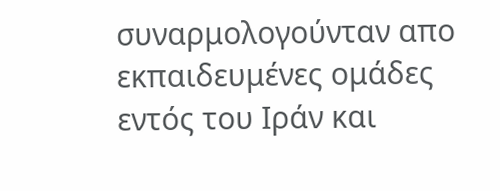συναρμολογούνταν απο εκπαιδευμένες ομάδες εντός του Ιράν και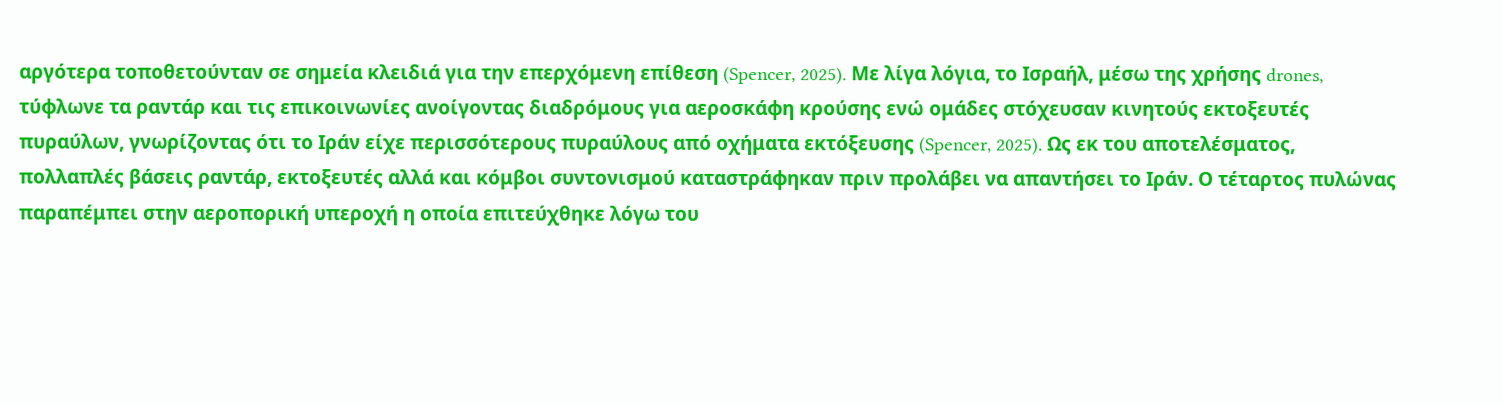αργότερα τοποθετούνταν σε σημεία κλειδιά για την επερχόμενη επίθεση (Spencer, 2025). Με λίγα λόγια, το Ισραήλ, μέσω της χρήσης drones, τύφλωνε τα ραντάρ και τις επικοινωνίες ανοίγοντας διαδρόμους για αεροσκάφη κρούσης ενώ ομάδες στόχευσαν κινητούς εκτοξευτές πυραύλων, γνωρίζοντας ότι το Ιράν είχε περισσότερους πυραύλους από οχήματα εκτόξευσης (Spencer, 2025). Ως εκ του αποτελέσματος, πολλαπλές βάσεις ραντάρ, εκτοξευτές αλλά και κόμβοι συντονισμού καταστράφηκαν πριν προλάβει να απαντήσει το Ιράν. Ο τέταρτος πυλώνας παραπέμπει στην αεροπορική υπεροχή η οποία επιτεύχθηκε λόγω του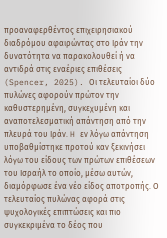προαναφερθέντος επιχειρησιακού διαδρόμου αφαιρώντας στο Ιράν την δυνατότητα να παρακολουθεί ή να αντιδρά στις εναέριες επιθέσεις (Spencer, 2025). Οι τελευταίοι δύο πυλώνες αφορούν πρώτον την καθυστερημένη, συγκεχυμένη και αναποτελεσματική απάντηση από την πλευρά του Ιράν. H εν λόγω απάντηση υποβαθμίστηκε προτού καν ξεκινήσει λόγω του είδους των πρώτων επιθέσεων του Ισραήλ το οποίο, μέσω αυτών, διαμόρφωσε ένα νέο είδος αποτροπής. Ο τελευταίος πυλώνας αφορά στις ψυχολογικές επιπτώσεις και πιο συγκεκριμένα το δέος που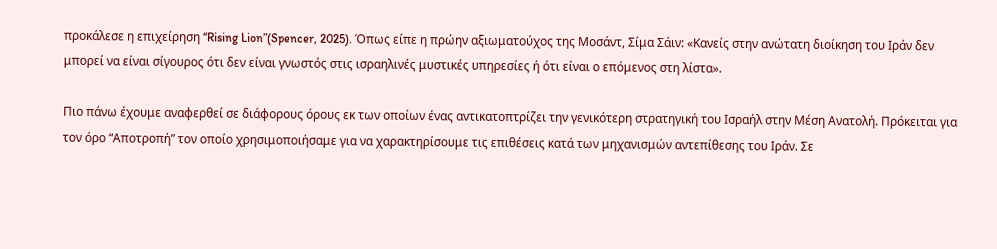προκάλεσε η επιχείρηση “Rising Lion”(Spencer, 2025). Όπως είπε η πρώην αξιωματούχος της Μοσάντ, Σίμα Σάιν: «Κανείς στην ανώτατη διοίκηση του Ιράν δεν μπορεί να είναι σίγουρος ότι δεν είναι γνωστός στις ισραηλινές μυστικές υπηρεσίες ή ότι είναι ο επόμενος στη λίστα».

Πιο πάνω έχουμε αναφερθεί σε διάφορους όρους εκ των οποίων ένας αντικατοπτρίζει την γενικότερη στρατηγική του Ισραήλ στην Μέση Ανατολή. Πρόκειται για τον όρο “Αποτροπή” τον οποίο χρησιμοποιήσαμε για να χαρακτηρίσουμε τις επιθέσεις κατά των μηχανισμών αντεπίθεσης του Ιράν. Σε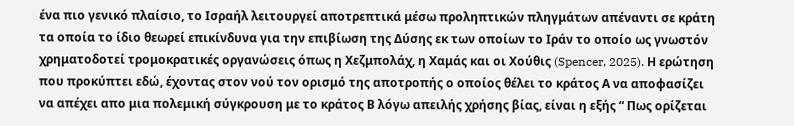ένα πιο γενικό πλαίσιο, το Ισραήλ λειτουργεί αποτρεπτικά μέσω προληπτικών πληγμάτων απέναντι σε κράτη τα οποία το ίδιο θεωρεί επικίνδυνα για την επιβίωση της Δύσης εκ των οποίων το Ιράν το οποίο ως γνωστόν χρηματοδοτεί τρομοκρατικές οργανώσεις όπως η Χεζμπολάχ, η Χαμάς και οι Χούθις (Spencer, 2025). Η ερώτηση που προκύπτει εδώ, έχοντας στον νού τον ορισμό της αποτροπής ο οποίος θέλει το κράτος Α να αποφασίζει να απέχει απο μια πολεμική σύγκρουση με το κράτος Β λόγω απειλής χρήσης βίας, είναι η εξής “ Πως ορίζεται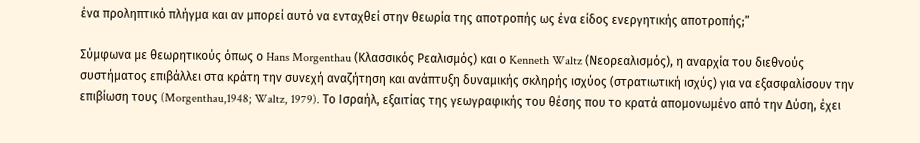ένα προληπτικό πλήγμα και αν μπορεί αυτό να ενταχθεί στην θεωρία της αποτροπής ως ένα είδος ενεργητικής αποτροπής;”

Σύμφωνα με θεωρητικούς όπως ο Hans Morgenthau (Κλασσικός Ρεαλισμός) και ο Kenneth Waltz (Νεορεαλισμός), η αναρχία του διεθνούς συστήματος επιβάλλει στα κράτη την συνεχή αναζήτηση και ανάπτυξη δυναμικής σκληρής ισχύος (στρατιωτική ισχύς) για να εξασφαλίσουν την επιβίωση τους (Morgenthau,1948; Waltz, 1979). Το Ισραήλ, εξαιτίας της γεωγραφικής του θέσης που το κρατά απομονωμένο από την Δύση, έχει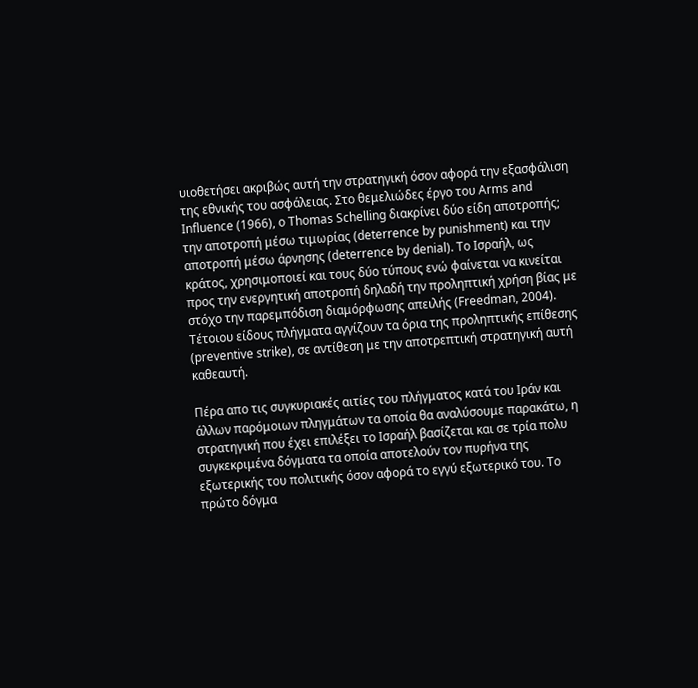υιοθετήσει ακριβώς αυτή την στρατηγική όσον αφορά την εξασφάλιση της εθνικής του ασφάλειας. Στο θεμελιώδες έργο του Arms and Influence (1966), ο Thomas Schelling διακρίνει δύο είδη αποτροπής; την αποτροπή μέσω τιμωρίας (deterrence by punishment) και την αποτροπή μέσω άρνησης (deterrence by denial). Το Ισραήλ, ως κράτος, χρησιμοποιεί και τους δύο τύπους ενώ φαίνεται να κινείται προς την ενεργητική αποτροπή δηλαδή την προληπτική χρήση βίας με στόχο την παρεμπόδιση διαμόρφωσης απειλής (Freedman, 2004). Τέτοιου είδους πλήγματα αγγίζουν τα όρια της προληπτικής επίθεσης (preventive strike), σε αντίθεση με την αποτρεπτική στρατηγική αυτή καθεαυτή.

Πέρα απο τις συγκυριακές αιτίες του πλήγματος κατά του Ιράν και άλλων παρόμοιων πληγμάτων τα οποία θα αναλύσουμε παρακάτω, η στρατηγική που έχει επιλέξει το Ισραήλ βασίζεται και σε τρία πολυ συγκεκριμένα δόγματα τα οποία αποτελούν τον πυρήνα της εξωτερικής του πολιτικής όσον αφορά το εγγύ εξωτερικό του. Το πρώτο δόγμα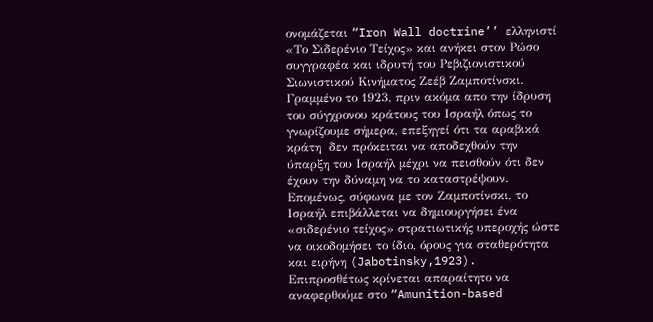ονομάζεται “Iron Wall doctrine’’ ελληνιστί «Το Σιδερένιο Τείχος» και ανήκει στον Ρώσο συγγραφέα και ιδρυτή του Ρεβιζιονιστικού Σιωνιστικού Κινήματος Ζεέβ Ζαμποτίνσκι. Γραμμένο το 1923, πριν ακόμα απο την ίδρυση του σύγχρονου κράτους του Ισραήλ όπως το γνωρίζουμε σήμερα, επεξηγεί ότι τα αραβικά κράτη  δεν πρόκειται να αποδεχθούν την ύπαρξη του Ισραήλ μέχρι να πεισθούν ότι δεν έχουν την δύναμη να το καταστρέψουν. Επομένως, σύφωνα με τον Ζαμποτίνσκι, το Ισραήλ επιβάλλεται να δημιουργήσει ένα «σιδερένιο τείχος» στρατιωτικής υπεροχής ώστε να οικοδομήσει το ίδιο, όρους για σταθερότητα και ειρήνη (Jabotinsky,1923). Επιπροσθέτως κρίνεται απαραίτητο να αναφερθούμε στο “Amunition-based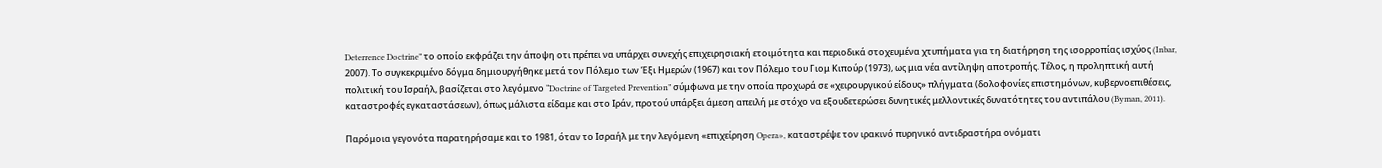Deterrence Doctrine” το οποίο εκφράζει την άποψη οτι πρέπει να υπάρχει συνεχής επιχειρησιακή ετοιμότητα και περιοδικά στοχευμένα χτυπήματα για τη διατήρηση της ισορροπίας ισχύος (Inbar, 2007). Το συγκεκριμένο δόγμα δημιουργήθηκε μετά τον Πόλεμο των Έξι Ημερών (1967) και τον Πόλεμο του Γιομ Κιπούρ (1973), ως μια νέα αντίληψη αποτροπής. Τέλος, η προληπτική αυτή πολιτική του Ισραήλ, βασίζεται στο λεγόμενο “Doctrine of Targeted Prevention” σύμφωνα με την οποία προχωρά σε «χειρουργικού είδους» πλήγματα (δολοφονίες επιστημόνων, κυβερνοεπιθέσεις, καταστροφές εγκαταστάσεων), όπως μάλιστα είδαμε και στο Ιράν, προτού υπάρξει άμεση απειλή με στόχο να εξουδετερώσει δυνητικές μελλοντικές δυνατότητες του αντιπάλου (Byman, 2011).

Παρόμοια γεγονότα παρατηρήσαμε και το 1981, όταν το Ισραήλ με την λεγόμενη «επιχείρηση Opera», καταστρέψε τον ιρακινό πυρηνικό αντιδραστήρα ονόματι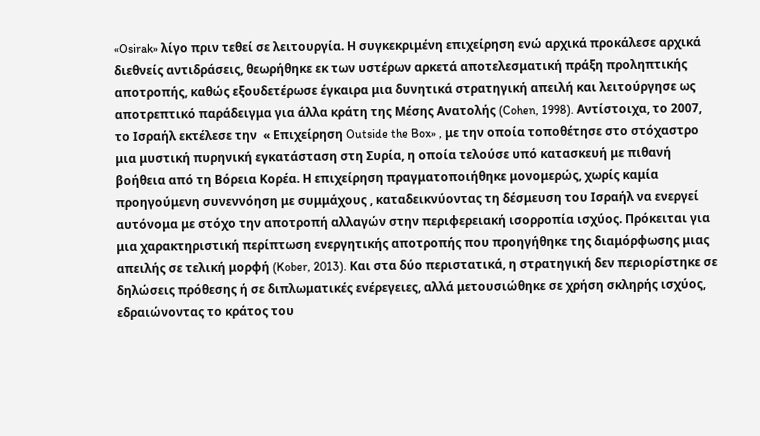«Osirak» λίγο πριν τεθεί σε λειτουργία. Η συγκεκριμένη επιχείρηση ενώ αρχικά προκάλεσε αρχικά διεθνείς αντιδράσεις, θεωρήθηκε εκ των υστέρων αρκετά αποτελεσματική πράξη προληπτικής αποτροπής, καθώς εξουδετέρωσε έγκαιρα μια δυνητικά στρατηγική απειλή και λειτούργησε ως αποτρεπτικό παράδειγμα για άλλα κράτη της Μέσης Ανατολής (Cohen, 1998). Αντίστοιχα, το 2007, το Ισραήλ εκτέλεσε την  « Επιχείρηση Outside the Box» , με την οποία τοποθέτησε στο στόχαστρο μια μυστική πυρηνική εγκατάσταση στη Συρία, η οποία τελούσε υπό κατασκευή με πιθανή βοήθεια από τη Βόρεια Κορέα. Η επιχείρηση πραγματοποιήθηκε μονομερώς, χωρίς καμία προηγούμενη συνεννόηση με συμμάχους , καταδεικνύοντας τη δέσμευση του Ισραήλ να ενεργεί αυτόνομα με στόχο την αποτροπή αλλαγών στην περιφερειακή ισορροπία ισχύος. Πρόκειται για μια χαρακτηριστική περίπτωση ενεργητικής αποτροπής που προηγήθηκε της διαμόρφωσης μιας απειλής σε τελική μορφή (Kober, 2013). Και στα δύο περιστατικά, η στρατηγική δεν περιορίστηκε σε δηλώσεις πρόθεσης ή σε διπλωματικές ενέρεγειες, αλλά μετουσιώθηκε σε χρήση σκληρής ισχύος, εδραιώνοντας το κράτος του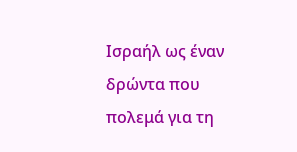Ισραήλ ως έναν δρώντα που πολεμά για τη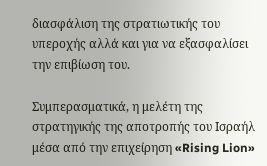διασφάλιση της στρατιωτικής του υπεροχής αλλά και για να εξασφαλίσει την επιβίωση του.

Συμπερασματικά, η μελέτη της στρατηγικής της αποτροπής του Ισραήλ μέσα από την επιχείρηση «Rising Lion»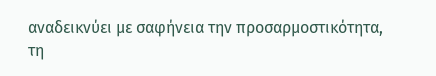αναδεικνύει με σαφήνεια την προσαρμοστικότητα, τη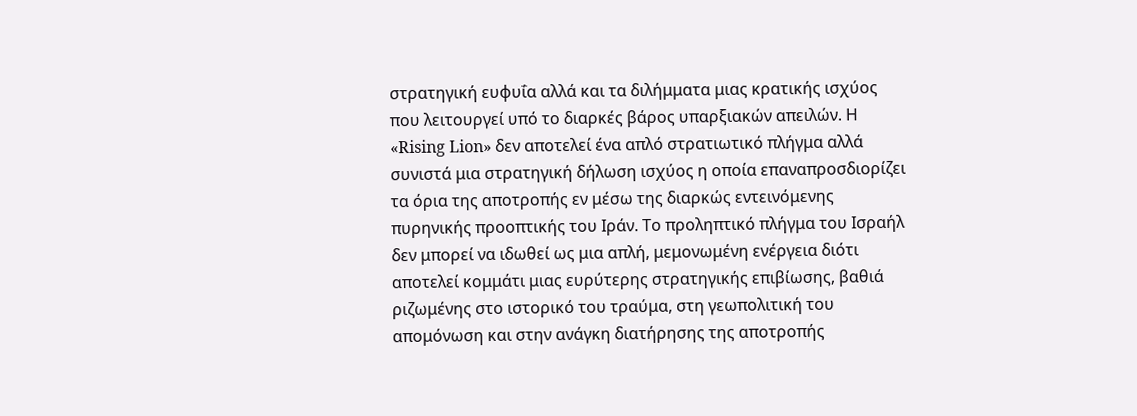στρατηγική ευφυΐα αλλά και τα διλήμματα μιας κρατικής ισχύος που λειτουργεί υπό το διαρκές βάρος υπαρξιακών απειλών. Η «Rising Lion» δεν αποτελεί ένα απλό στρατιωτικό πλήγμα αλλά συνιστά μια στρατηγική δήλωση ισχύος η οποία επαναπροσδιορίζει τα όρια της αποτροπής εν μέσω της διαρκώς εντεινόμενης πυρηνικής προοπτικής του Ιράν. Το προληπτικό πλήγμα του Ισραήλ δεν μπορεί να ιδωθεί ως μια απλή, μεμονωμένη ενέργεια διότι αποτελεί κομμάτι μιας ευρύτερης στρατηγικής επιβίωσης, βαθιά ριζωμένης στο ιστορικό του τραύμα, στη γεωπολιτική του απομόνωση και στην ανάγκη διατήρησης της αποτροπής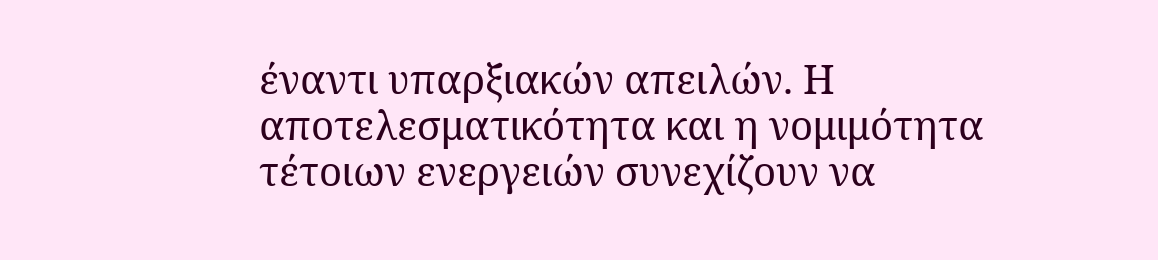έναντι υπαρξιακών απειλών. Η αποτελεσματικότητα και η νομιμότητα τέτοιων ενεργειών συνεχίζουν να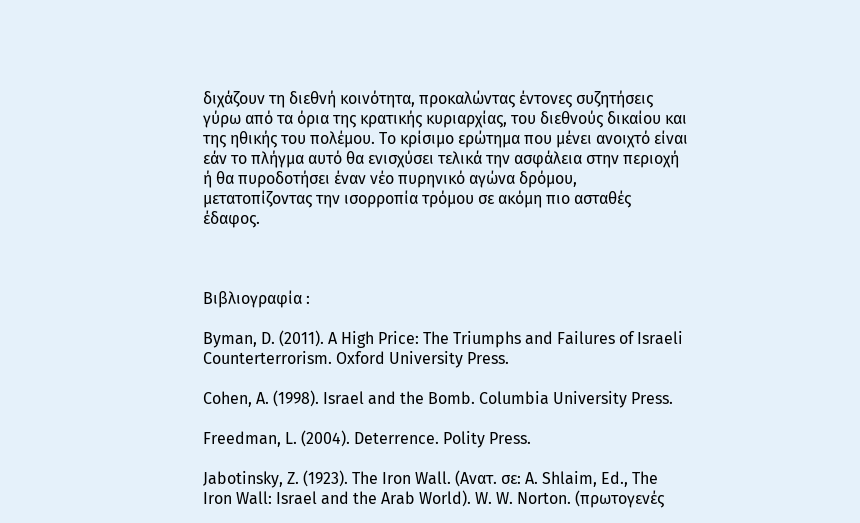διχάζουν τη διεθνή κοινότητα, προκαλώντας έντονες συζητήσεις γύρω από τα όρια της κρατικής κυριαρχίας, του διεθνούς δικαίου και της ηθικής του πολέμου. Το κρίσιμο ερώτημα που μένει ανοιχτό είναι εάν το πλήγμα αυτό θα ενισχύσει τελικά την ασφάλεια στην περιοχή ή θα πυροδοτήσει έναν νέο πυρηνικό αγώνα δρόμου, μετατοπίζοντας την ισορροπία τρόμου σε ακόμη πιο ασταθές έδαφος.



Βιβλιογραφία :

Byman, D. (2011). A High Price: The Triumphs and Failures of Israeli Counterterrorism. Oxford University Press.

Cohen, A. (1998). Israel and the Bomb. Columbia University Press.

Freedman, L. (2004). Deterrence. Polity Press.

Jabotinsky, Z. (1923). The Iron Wall. (Ανατ. σε: A. Shlaim, Ed., The Iron Wall: Israel and the Arab World). W. W. Norton. (πρωτογενές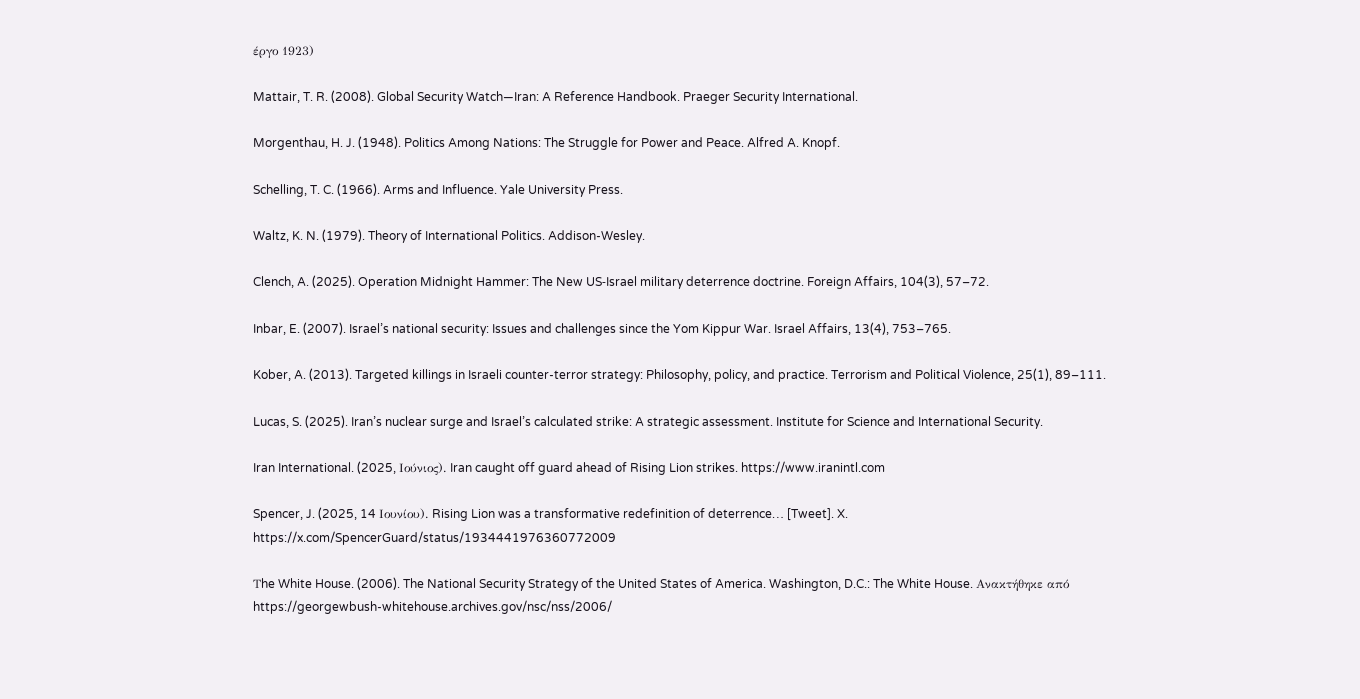έργο 1923)

Mattair, T. R. (2008). Global Security Watch—Iran: A Reference Handbook. Praeger Security International.

Morgenthau, H. J. (1948). Politics Among Nations: The Struggle for Power and Peace. Alfred A. Knopf.

Schelling, T. C. (1966). Arms and Influence. Yale University Press.

Waltz, K. N. (1979). Theory of International Politics. Addison-Wesley.

Clench, A. (2025). Operation Midnight Hammer: The New US‑Israel military deterrence doctrine. Foreign Affairs, 104(3), 57–72.

Inbar, E. (2007). Israel’s national security: Issues and challenges since the Yom Kippur War. Israel Affairs, 13(4), 753–765.

Kober, A. (2013). Targeted killings in Israeli counter-terror strategy: Philosophy, policy, and practice. Terrorism and Political Violence, 25(1), 89–111.

Lucas, S. (2025). Iran’s nuclear surge and Israel’s calculated strike: A strategic assessment. Institute for Science and International Security.

Iran International. (2025, Ιούνιος). Iran caught off guard ahead of Rising Lion strikes. https://www.iranintl.com

Spencer, J. (2025, 14 Ιουνίου). Rising Lion was a transformative redefinition of deterrence… [Tweet]. X. https://x.com/SpencerGuard/status/1934441976360772009

Τhe White House. (2006). The National Security Strategy of the United States of America. Washington, D.C.: The White House. Ανακτήθηκε από https://georgewbush-whitehouse.archives.gov/nsc/nss/2006/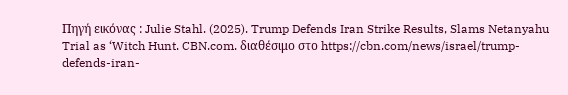Πηγή εικόνας : Julie Stahl. (2025). Trump Defends Iran Strike Results, Slams Netanyahu Trial as ‘Witch Hunt. CBN.com. διαθέσιμο στο https://cbn.com/news/israel/trump-defends-iran-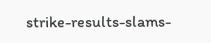strike-results-slams-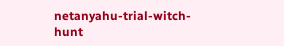netanyahu-trial-witch-hunt